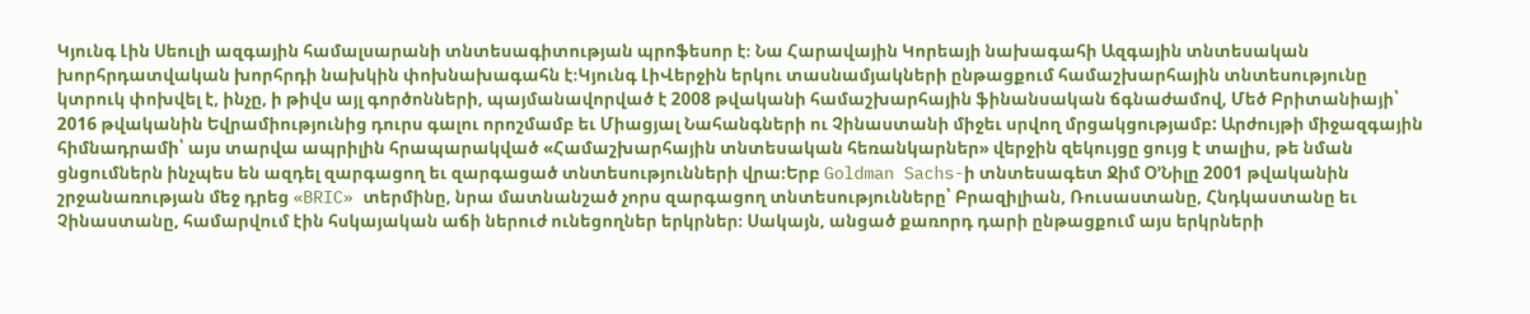Կյունգ Լին Սեուլի ազգային համալսարանի տնտեսագիտության պրոֆեսոր է։ Նա Հարավային Կորեայի նախագահի Ազգային տնտեսական խորհրդատվական խորհրդի նախկին փոխնախագահն է։Կյունգ ԼիՎերջին երկու տասնամյակների ընթացքում համաշխարհային տնտեսությունը կտրուկ փոխվել է, ինչը, ի թիվս այլ գործոնների, պայմանավորված է 2008 թվականի համաշխարհային ֆինանսական ճգնաժամով, Մեծ Բրիտանիայի՝ 2016 թվականին Եվրամիությունից դուրս գալու որոշմամբ եւ Միացյալ Նահանգների ու Չինաստանի միջեւ սրվող մրցակցությամբ: Արժույթի միջազգային հիմնադրամի՝ այս տարվա ապրիլին հրապարակված «Համաշխարհային տնտեսական հեռանկարներ» վերջին զեկույցը ցույց է տալիս, թե նման ցնցումներն ինչպես են ազդել զարգացող եւ զարգացած տնտեսությունների վրա։Երբ Goldman Sachs-ի տնտեսագետ Ջիմ Օ’Նիլը 2001 թվականին շրջանառության մեջ դրեց «BRIC» տերմինը, նրա մատնանշած չորս զարգացող տնտեսությունները՝ Բրազիլիան, Ռուսաստանը, Հնդկաստանը եւ Չինաստանը, համարվում էին հսկայական աճի ներուժ ունեցողներ երկրներ։ Սակայն, անցած քառորդ դարի ընթացքում այս երկրների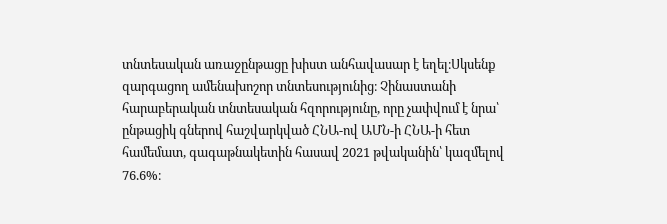տնտեսական առաջընթացը խիստ անհավասար է եղել։Սկսենք զարգացող ամենախոշոր տնտեսությունից։ Չինաստանի հարաբերական տնտեսական հզորությունը, որը չափվում է նրա՝ ընթացիկ գներով հաշվարկված ՀՆԱ-ով ԱՄՆ-ի ՀՆԱ-ի հետ համեմատ, գագաթնակետին հասավ 2021 թվականին՝ կազմելով 76.6%։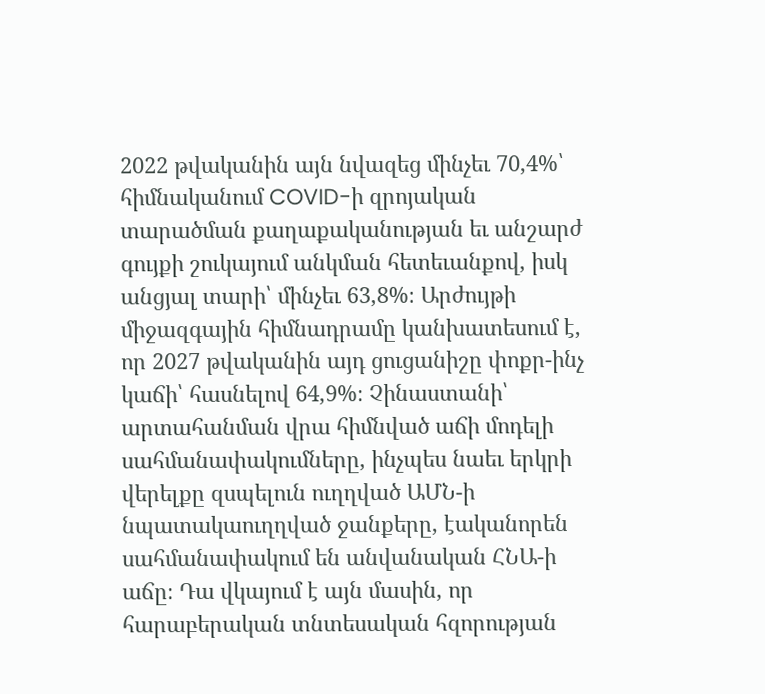2022 թվականին այն նվազեց մինչեւ 70,4%՝ հիմնականում COVID-ի զրոյական տարածման քաղաքականության եւ անշարժ գույքի շուկայում անկման հետեւանքով, իսկ անցյալ տարի՝ մինչեւ 63,8%։ Արժույթի միջազգային հիմնադրամը կանխատեսում է, որ 2027 թվականին այդ ցուցանիշը փոքր-ինչ կաճի՝ հասնելով 64,9%։ Չինաստանի՝ արտահանման վրա հիմնված աճի մոդելի սահմանափակումները, ինչպես նաեւ երկրի վերելքը զսպելուն ուղղված ԱՄՆ-ի նպատակաուղղված ջանքերը, էականորեն սահմանափակում են անվանական ՀՆԱ-ի աճը։ Դա վկայում է այն մասին, որ հարաբերական տնտեսական հզորության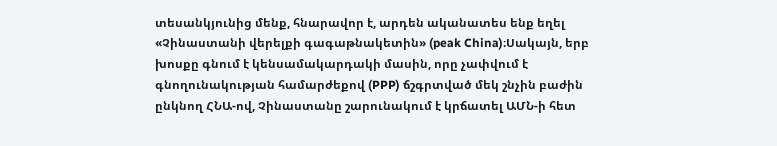տեսանկյունից մենք, հնարավոր է, արդեն ականատես ենք եղել «Չինաստանի վերելքի գագաթնակետին» (peak China)։Սակայն, երբ խոսքը գնում է կենսամակարդակի մասին, որը չափվում է գնողունակության համարժեքով (PPP) ճշգրտված մեկ շնչին բաժին ընկնող ՀՆԱ-ով, Չինաստանը շարունակում է կրճատել ԱՄՆ-ի հետ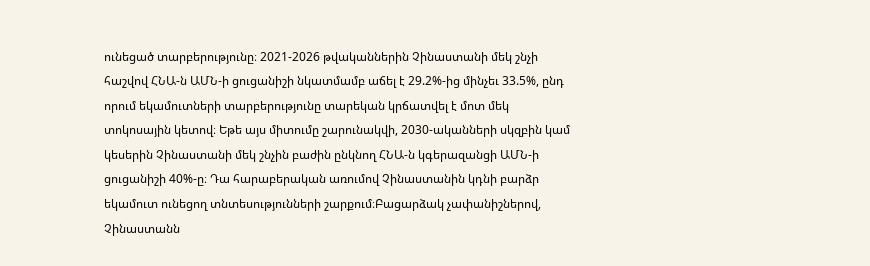ունեցած տարբերությունը։ 2021-2026 թվականներին Չինաստանի մեկ շնչի հաշվով ՀՆԱ-ն ԱՄՆ-ի ցուցանիշի նկատմամբ աճել է 29.2%-ից մինչեւ 33.5%, ընդ որում եկամուտների տարբերությունը տարեկան կրճատվել է մոտ մեկ տոկոսային կետով։ Եթե այս միտումը շարունակվի, 2030-ականների սկզբին կամ կեսերին Չինաստանի մեկ շնչին բաժին ընկնող ՀՆԱ-ն կգերազանցի ԱՄՆ-ի ցուցանիշի 40%-ը։ Դա հարաբերական առումով Չինաստանին կդնի բարձր եկամուտ ունեցող տնտեսությունների շարքում։Բացարձակ չափանիշներով, Չինաստանն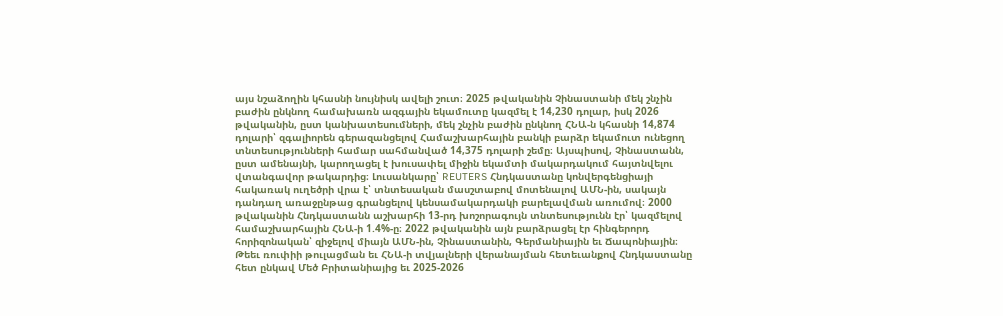այս նշաձողին կհասնի նույնիսկ ավելի շուտ։ 2025 թվականին Չինաստանի մեկ շնչին բաժին ընկնող համախառն ազգային եկամուտը կազմել է 14,230 դոլար, իսկ 2026 թվականին, ըստ կանխատեսումների, մեկ շնչին բաժին ընկնող ՀՆԱ-ն կհասնի 14,874 դոլարի՝ զգալիորեն գերազանցելով Համաշխարհային բանկի բարձր եկամուտ ունեցող տնտեսությունների համար սահմանված 14,375 դոլարի շեմը։ Այսպիսով, Չինաստանն, ըստ ամենայնի, կարողացել է խուսափել միջին եկամտի մակարդակում հայտնվելու վտանգավոր թակարդից։ Լուսանկարը՝ REUTERS Հնդկաստանը կոնվերգենցիայի հակառակ ուղեծրի վրա է՝ տնտեսական մասշտաբով մոտենալով ԱՄՆ-ին, սակայն դանդաղ առաջընթաց գրանցելով կենսամակարդակի բարելավման առումով։ 2000 թվականին Հնդկաստանն աշխարհի 13-րդ խոշորագույն տնտեսությունն էր՝ կազմելով համաշխարհային ՀՆԱ-ի 1.4%-ը։ 2022 թվականին այն բարձրացել էր հինգերորդ հորիզոնական՝ զիջելով միայն ԱՄՆ-ին, Չինաստանին, Գերմանիային եւ Ճապոնիային։ Թեեւ ռուփիի թուլացման եւ ՀՆԱ-ի տվյալների վերանայման հետեւանքով Հնդկաստանը հետ ընկավ Մեծ Բրիտանիայից եւ 2025-2026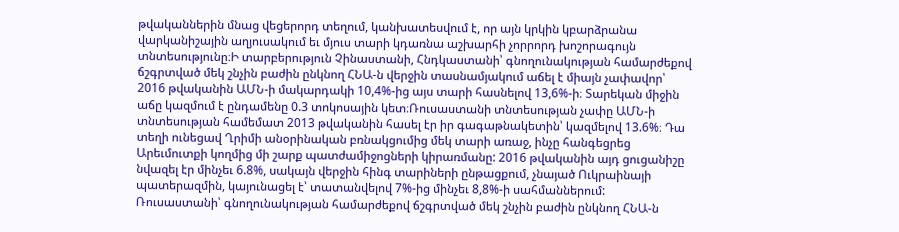թվականներին մնաց վեցերորդ տեղում, կանխատեսվում է, որ այն կրկին կբարձրանա վարկանիշային աղյուսակում եւ մյուս տարի կդառնա աշխարհի չորրորդ խոշորագույն տնտեսությունը։Ի տարբերություն Չինաստանի, Հնդկաստանի՝ գնողունակության համարժեքով ճշգրտված մեկ շնչին բաժին ընկնող ՀՆԱ-ն վերջին տասնամյակում աճել է միայն չափավոր՝ 2016 թվականին ԱՄՆ-ի մակարդակի 10,4%-ից այս տարի հասնելով 13,6%-ի։ Տարեկան միջին աճը կազմում է ընդամենը 0.3 տոկոսային կետ։Ռուսաստանի տնտեսության չափը ԱՄՆ-ի տնտեսության համեմատ 2013 թվականին հասել էր իր գագաթնակետին՝ կազմելով 13.6%։ Դա տեղի ունեցավ Ղրիմի անօրինական բռնակցումից մեկ տարի առաջ, ինչը հանգեցրեց Արեւմուտքի կողմից մի շարք պատժամիջոցների կիրառմանը: 2016 թվականին այդ ցուցանիշը նվազել էր մինչեւ 6.8%, սակայն վերջին հինգ տարիների ընթացքում, չնայած Ուկրաինայի պատերազմին, կայունացել է՝ տատանվելով 7%-ից մինչեւ 8,8%-ի սահմաններում: Ռուսաստանի՝ գնողունակության համարժեքով ճշգրտված մեկ շնչին բաժին ընկնող ՀՆԱ-ն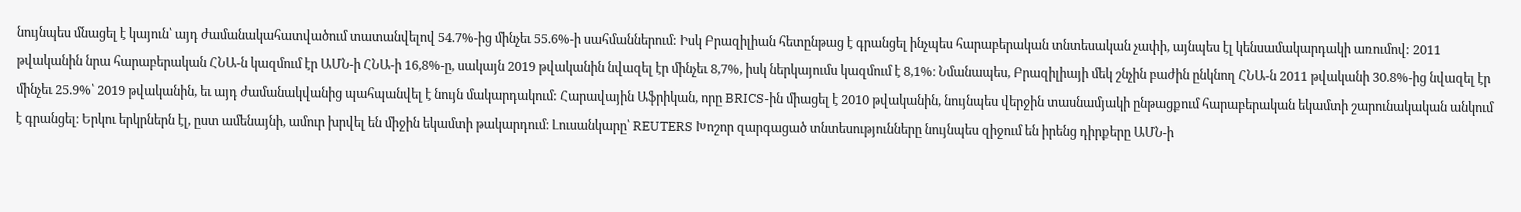նույնպես մնացել է կայուն՝ այդ ժամանակահատվածում տատանվելով 54.7%-ից մինչեւ 55.6%-ի սահմաններում: Իսկ Բրազիլիան հետընթաց է գրանցել ինչպես հարաբերական տնտեսական չափի, այնպես էլ կենսամակարդակի առումով: 2011 թվականին նրա հարաբերական ՀՆԱ-ն կազմում էր ԱՄՆ-ի ՀՆԱ-ի 16,8%-ը, սակայն 2019 թվականին նվազել էր մինչեւ 8,7%, իսկ ներկայումս կազմում է 8,1%։ Նմանապես, Բրազիլիայի մեկ շնչին բաժին ընկնող ՀՆԱ-ն 2011 թվականի 30.8%-ից նվազել էր մինչեւ 25.9%՝ 2019 թվականին, եւ այդ ժամանակվանից պահպանվել է նույն մակարդակում: Հարավային Աֆրիկան, որը BRICS-ին միացել է 2010 թվականին, նույնպես վերջին տասնամյակի ընթացքում հարաբերական եկամտի շարունակական անկում է գրանցել։ Երկու երկրներն էլ, ըստ ամենայնի, ամուր խրվել են միջին եկամտի թակարդում։ Լուսանկարը՝ REUTERS Խոշոր զարգացած տնտեսությունները նույնպես զիջում են իրենց դիրքերը ԱՄՆ-ի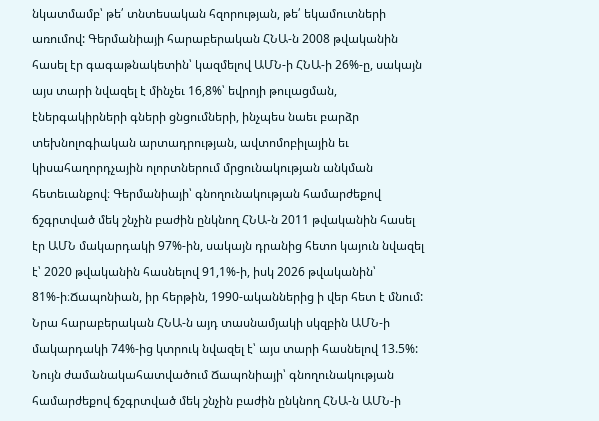նկատմամբ՝ թե՛ տնտեսական հզորության, թե՛ եկամուտների առումով: Գերմանիայի հարաբերական ՀՆԱ-ն 2008 թվականին հասել էր գագաթնակետին՝ կազմելով ԱՄՆ-ի ՀՆԱ-ի 26%-ը, սակայն այս տարի նվազել է մինչեւ 16,8%՝ եվրոյի թուլացման, էներգակիրների գների ցնցումների, ինչպես նաեւ բարձր տեխնոլոգիական արտադրության, ավտոմոբիլային եւ կիսահաղորդչային ոլորտներում մրցունակության անկման հետեւանքով։ Գերմանիայի՝ գնողունակության համարժեքով ճշգրտված մեկ շնչին բաժին ընկնող ՀՆԱ-ն 2011 թվականին հասել էր ԱՄՆ մակարդակի 97%-ին, սակայն դրանից հետո կայուն նվազել է՝ 2020 թվականին հասնելով 91,1%-ի, իսկ 2026 թվականին՝ 81%-ի։Ճապոնիան, իր հերթին, 1990-ականներից ի վեր հետ է մնում: Նրա հարաբերական ՀՆԱ-ն այդ տասնամյակի սկզբին ԱՄՆ-ի մակարդակի 74%-ից կտրուկ նվազել է՝ այս տարի հասնելով 13.5%: Նույն ժամանակահատվածում Ճապոնիայի՝ գնողունակության համարժեքով ճշգրտված մեկ շնչին բաժին ընկնող ՀՆԱ-ն ԱՄՆ-ի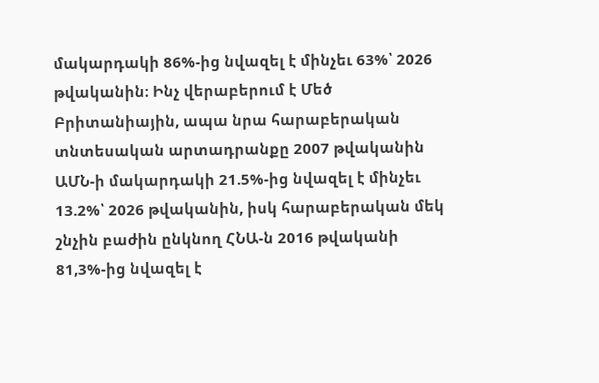մակարդակի 86%-ից նվազել է մինչեւ 63%՝ 2026 թվականին։ Ինչ վերաբերում է Մեծ Բրիտանիային, ապա նրա հարաբերական տնտեսական արտադրանքը 2007 թվականին ԱՄՆ-ի մակարդակի 21.5%-ից նվազել է մինչեւ 13.2%՝ 2026 թվականին, իսկ հարաբերական մեկ շնչին բաժին ընկնող ՀՆԱ-ն 2016 թվականի 81,3%-ից նվազել է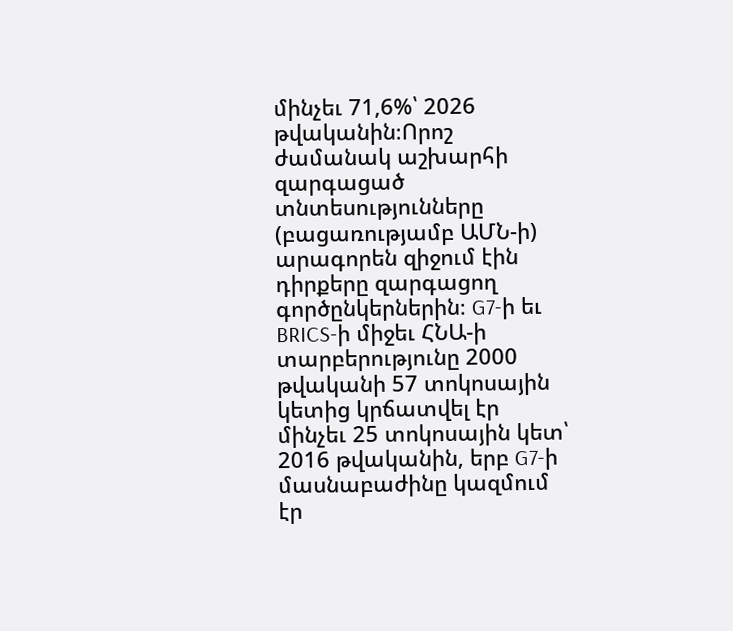մինչեւ 71,6%՝ 2026 թվականին։Որոշ ժամանակ աշխարհի զարգացած տնտեսությունները (բացառությամբ ԱՄՆ-ի) արագորեն զիջում էին դիրքերը զարգացող գործընկերներին։ G7-ի եւ BRICS-ի միջեւ ՀՆԱ-ի տարբերությունը 2000 թվականի 57 տոկոսային կետից կրճատվել էր մինչեւ 25 տոկոսային կետ՝ 2016 թվականին, երբ G7-ի մասնաբաժինը կազմում էր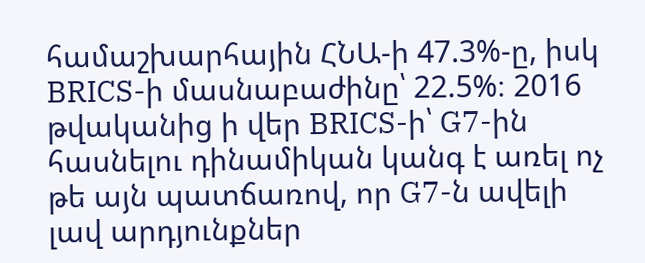համաշխարհային ՀՆԱ-ի 47.3%-ը, իսկ BRICS-ի մասնաբաժինը՝ 22.5%։ 2016 թվականից ի վեր BRICS-ի՝ G7-ին հասնելու դինամիկան կանգ է առել ոչ թե այն պատճառով, որ G7-ն ավելի լավ արդյունքներ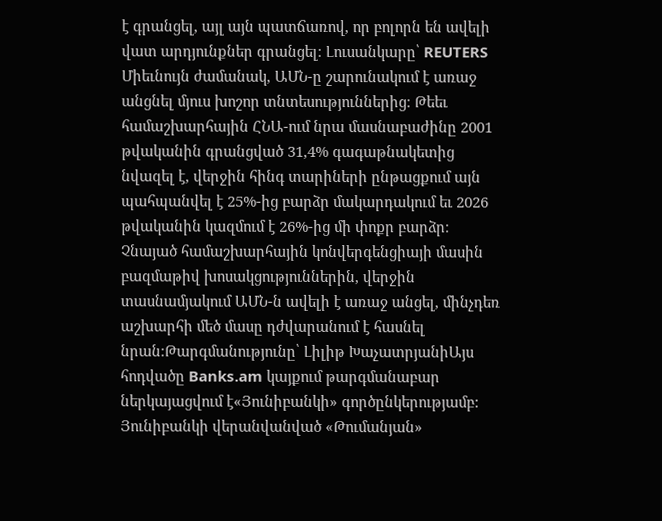է գրանցել, այլ այն պատճառով, որ բոլորն են ավելի վատ արդյունքներ գրանցել։ Լուսանկարը՝ REUTERS Միեւնույն ժամանակ, ԱՄՆ-ը շարունակում է առաջ անցնել մյուս խոշոր տնտեսություններից։ Թեեւ համաշխարհային ՀՆԱ-ում նրա մասնաբաժինը 2001 թվականին գրանցված 31,4% գագաթնակետից նվազել է, վերջին հինգ տարիների ընթացքում այն պահպանվել է 25%-ից բարձր մակարդակում եւ 2026 թվականին կազմում է 26%-ից մի փոքր բարձր։ Չնայած համաշխարհային կոնվերգենցիայի մասին բազմաթիվ խոսակցություններին, վերջին տասնամյակում ԱՄՆ-ն ավելի է առաջ անցել, մինչդեռ աշխարհի մեծ մասը դժվարանում է հասնել նրան։Թարգմանությունը՝ Լիլիթ ԽաչատրյանիԱյս հոդվածը Banks.am կայքում թարգմանաբար ներկայացվում է«Յունիբանկի» գործընկերությամբ: Յունիբանկի վերանվանված «Թումանյան»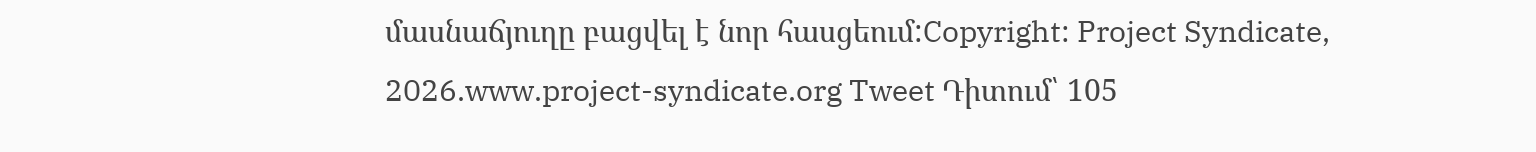մասնաճյուղը բացվել է նոր հասցեում:Copyright: Project Syndicate, 2026.www.project-syndicate.org Tweet Դիտում՝ 105